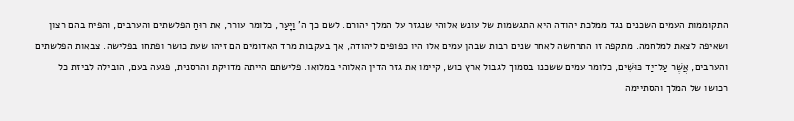התקוממות העמים השכנים נגד ממלכת יהודה היא התגשמות של עונש אלוהי שנגזר על המלך יהורם. לשם כך ה' וַיָּעַר, כלומר עורר, את רוּחַ הפלשתים והערבים, והפיח בהם רצון ושאיפה לצאת למלחמה. מתקפה זו התרחשה לאחר שנים רבות שבהן עמים אלו היו כפופים ליהודה, אך בעקבות מרד האדומים הם זיהו שעת כושר ופתחו בפלישה. צבאות הפלשתים והערבים, אֲשֶׁר עַל־יַד כּוּשִׁים, כלומר עמים ששכנו בסמוך לגבול ארץ כוש, קיימו את גזר הדין האלוהי במלואו. פלישתם הייתה מדויקת והרסנית, פגעה בעם, הובילה לביזת כל רכושו של המלך והסתיימה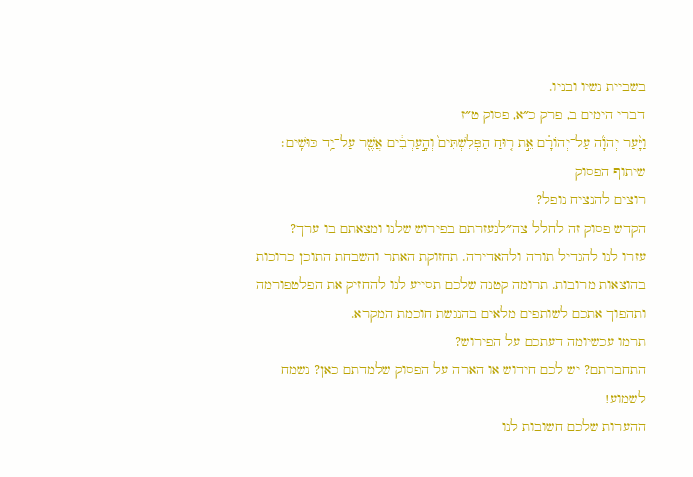בשביית נשיו ובניו.
דברי הימים ב, פרק כ״א, פסוק ט״ז
וַיָּ֨עַר יְהֹוָ֜ה עַל־יְהוֹרָ֗ם אֵ֣ת ר֤וּחַ הַפְּלִשְׁתִּים֙ וְהָ֣עַרְבִ֔ים אֲשֶׁ֖ר עַל־יַ֥ד כּוּשִֽׁים׃
שיתוף הפסוק
רוצים להנציח נופל?
הקדש פסוק זה לחלל צה״לנעזרתם בפירוש שלנו ומצאתם בו ערך?
עזרו לנו להגדיל תורה ולהאדירה. תחזוקת האתר והשבחת התוכן כרוכות בהוצאות מרובות. תרומה קטנה שלכם תסייע לנו להחזיק את הפלטפורמה ותהפוך אתכם לשותפים מלאים בהנגשת חוכמת המקרא.
תרמו עכשיומה דעתכם על הפירוש?
התחברתם? יש לכם חידוש או הארה על הפסוק שלמדתם כאן? נשמח לשמוע!
ההערות שלכם חשובות לנו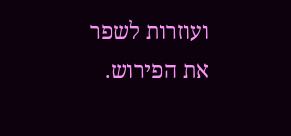ועוזרות לשפר את הפירוש.